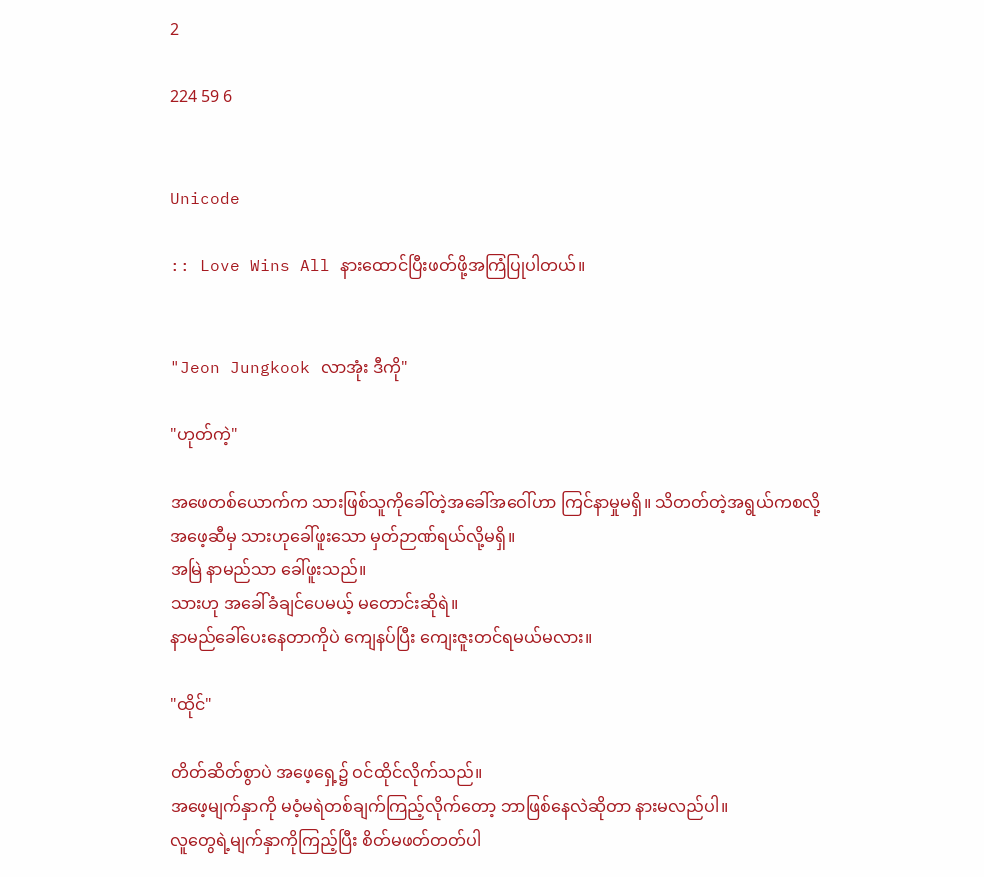2

224 59 6


Unicode

:: Love Wins All နားထောင်ပြီးဖတ်ဖို့အကြံပြုပါတယ်။


"Jeon Jungkook လာအုံး ဒီကို"

"ဟုတ်ကဲ့"

အဖေတစ်ယောက်က သားဖြစ်သူကိုခေါ်တဲ့အခေါ်အဝေါ်ဟာ ကြင်နာမှုမရှိ။ သိတတ်တဲ့အရွယ်ကစလို့ အဖေ့ဆီမှ သားဟုခေါ်ဖူးသော မှတ်ဉာဏ်ရယ်လို့မရှိ။
အမြဲ နာမည်သာ ခေါ်ဖူးသည်။
သားဟု အခေါ်ခံချင်ပေမယ့် မတောင်းဆိုရဲ။
နာမည်ခေါ်ပေးနေတာကိုပဲ ကျေနပ်ပြီး ကျေးဇူးတင်ရမယ်မလား။

"ထိုင်"

တိတ်ဆိတ်စွာပဲ အဖေ့ရှေ့၌ ဝင်ထိုင်လိုက်သည်။
အဖေ့မျက်နှာကို မဝံ့မရဲတစ်ချက်ကြည့်လိုက်တော့ ဘာဖြစ်နေလဲဆိုတာ နားမလည်ပါ။
လူတွေရဲ့မျက်နှာကိုကြည့်ပြီး စိတ်မဖတ်တတ်ပါ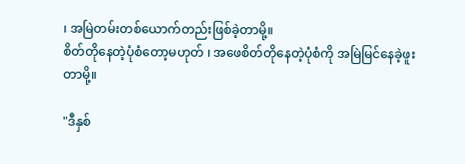၊ အမြဲတမ်းတစ်ယောက်တည်းဖြစ်ခဲ့တာမို့။
စိတ်တိုနေတဲ့ပုံစံတော့မဟုတ် ၊ အဖေစိတ်တိုနေတဲ့ပုံစံကို အမြဲမြင်နေခဲ့ဖူးတာမို့။

"ဒီနှစ်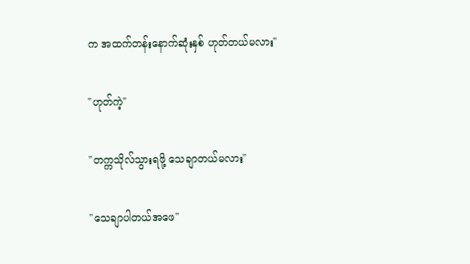က အထက်တန်းနောက်ဆုံးနှစ် ဟုတ်တယ်မလား"

"ဟုတ်ကဲ့"

"တက္ကသိုလ်သွားရဖို့ သေချာတယ်မလား"

"သေချာပါတယ်အဖေ"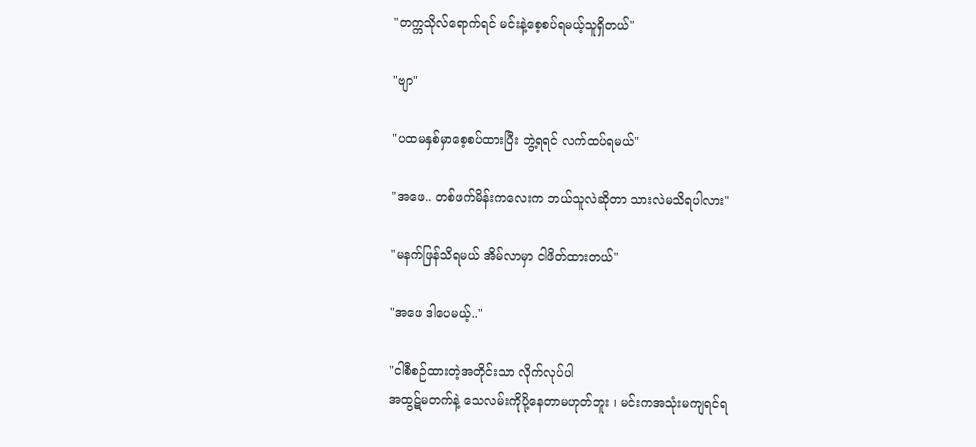"တက္ကသိုလ်ရောက်ရင် မင်းနဲ့စေ့စပ်ရမယ့်သူရှိတယ်"

"ဗျာ"

"ပထမနှစ်မှာစေ့စပ်ထားပြီး ဘွဲ့ရရင် လက်ထပ်ရမယ်"

"အဖေ.. တစ်ဖက်မိန်းကလေးက ဘယ်သူလဲဆိုတာ သားလဲမသိရပါလား"

"မနက်ဖြန်သိရမယ် အိမ်လာမှာ ငါဖိတ်ထားတယ်"

"အဖေ ဒါပေမယ့်.."

"ငါစီစဉ်ထားတဲ့အတိုင်းသာ လိုက်လုပ်ပါ
အထွဋ်မတက်နဲ့ သေလမ်းကိုပို့နေတာမဟုတ်ဘူး ၊ မင်းကအသုံးမကျရင်ရ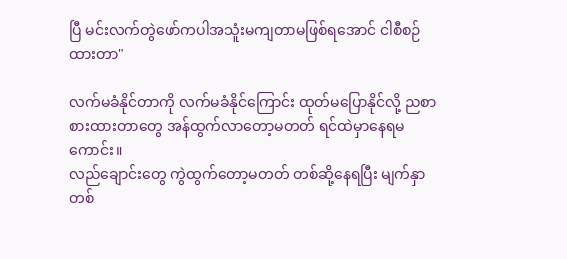ပြီ မင်းလက်တွဲဖော်ကပါအသူံးမကျတာမဖြစ်ရအောင် ငါစီစဉ်ထားတာ"

လက်မခံနိုင်တာကို လက်မခံနိုင်ကြောင်း ထုတ်မပြောနိုင်လို့ ညစာစားထားတာတွေ အန်ထွက်လာတော့မတတ် ရင်ထဲမှာနေရမကောင်း။
လည်ချောင်းတွေ ကွဲထွက်တော့မတတ် တစ်ဆို့နေရပြီး မျက်နှာတစ်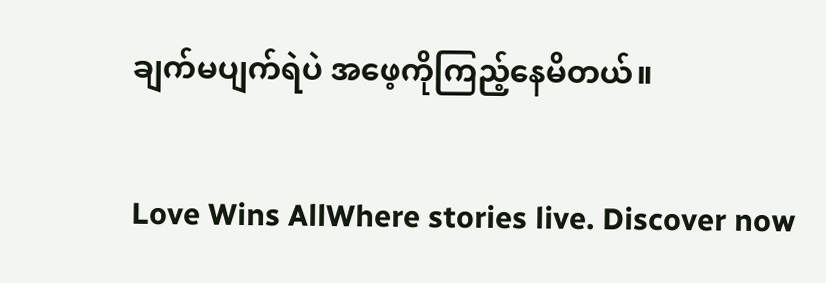ချက်မပျက်ရဲပဲ အဖေ့ကိုကြည့်နေမိတယ်။

Love Wins AllWhere stories live. Discover now